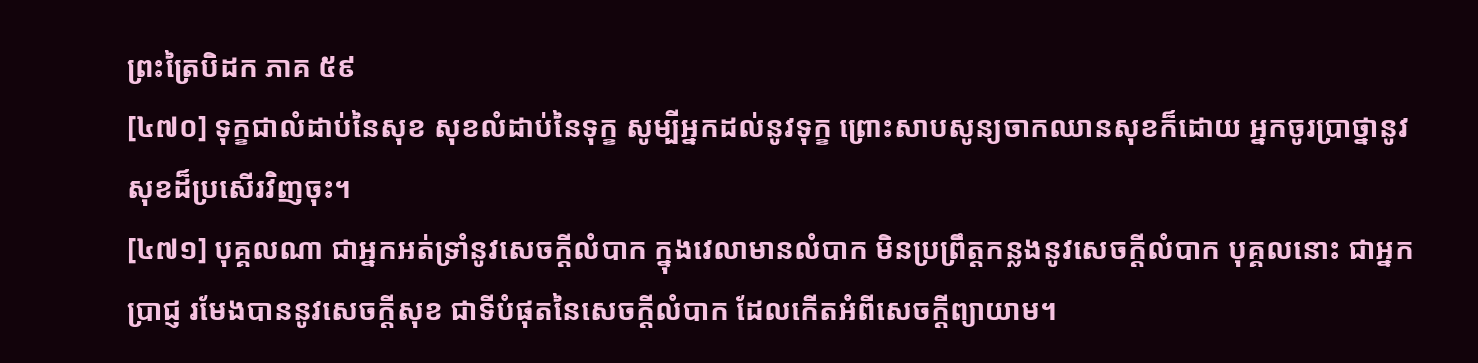ព្រះត្រៃបិដក ភាគ ៥៩
[៤៧០] ទុក្ខជាលំដាប់នៃសុខ សុខលំដាប់នៃទុក្ខ សូម្បីអ្នកដល់នូវទុក្ខ ព្រោះសាបសូន្យចាកឈានសុខក៏ដោយ អ្នកចូរប្រាថ្នានូវសុខដ៏ប្រសើរវិញចុះ។
[៤៧១] បុគ្គលណា ជាអ្នកអត់ទ្រាំនូវសេចក្តីលំបាក ក្នុងវេលាមានលំបាក មិនប្រព្រឹត្តកន្លងនូវសេចក្តីលំបាក បុគ្គលនោះ ជាអ្នកប្រាជ្ញ រមែងបាននូវសេចក្តីសុខ ជាទីបំផុតនៃសេចក្តីលំបាក ដែលកើតអំពីសេចក្តីព្យាយាម។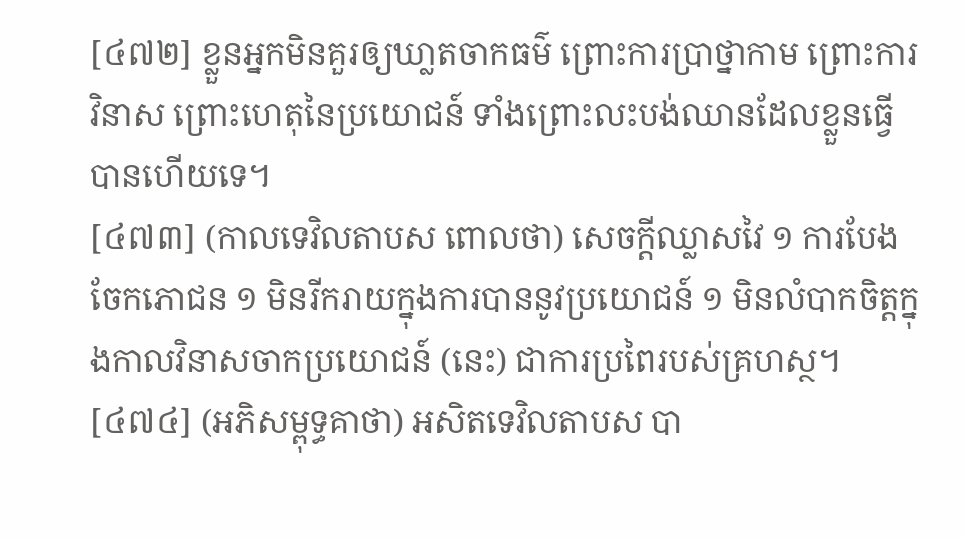[៤៧២] ខ្លួនអ្នកមិនគួរឲ្យឃា្លតចាកធម៌ ព្រោះការប្រាថ្នាកាម ព្រោះការវិនាស ព្រោះហេតុនៃប្រយោជន៍ ទាំងព្រោះលះបង់ឈានដែលខ្លួនធ្វើបានហើយទេ។
[៤៧៣] (កាលទេវិលតាបស ពោលថា) សេចក្តីឈ្លាសវៃ ១ ការបែងចែកភោជន ១ មិនរីករាយក្នុងការបាននូវប្រយោជន៍ ១ មិនលំបាកចិត្តក្នុងកាលវិនាសចាកប្រយោជន៍ (នេះ) ជាការប្រពៃរបស់គ្រហស្ថ។
[៤៧៤] (អភិសម្ពុទ្ធគាថា) អសិតទេវិលតាបស បា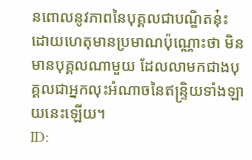នពោលនូវភាពនៃបុគ្គលជាបណ្ឌិតនុ៎ះ ដោយហេតុមានប្រមាណប៉ុណ្ណោះថា មិនមានបុគ្គលណាមួយ ដែលលាមកជាងបុគ្គលជាអ្នកលុះអំណាចនៃឥន្ទ្រិយទាំងឡាយនេះឡើយ។
ID: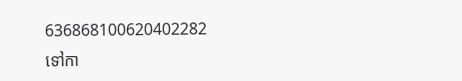636868100620402282
ទៅកា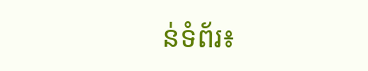ន់ទំព័រ៖